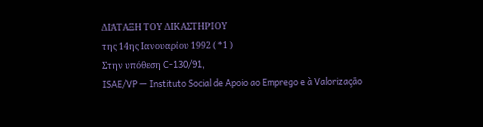ΔΙΆΤΑΞΗ ΤΟΥ ΔΙΚΑΣΤΗΡΊΟΥ
της 14ης Ιανουαρίου 1992 ( *1 )
Στην υπόθεση C-130/91,
ISAE/VP — Instituto Social de Apoio ao Emprego e à Valorização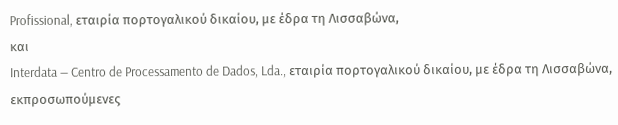Profissional, εταιρία πορτογαλικού δικαίου, με έδρα τη Λισσαβώνα,
και
Interdata — Centro de Processamento de Dados, Lda., εταιρία πορτογαλικού δικαίου, με έδρα τη Λισσαβώνα,
εκπροσωπούμενες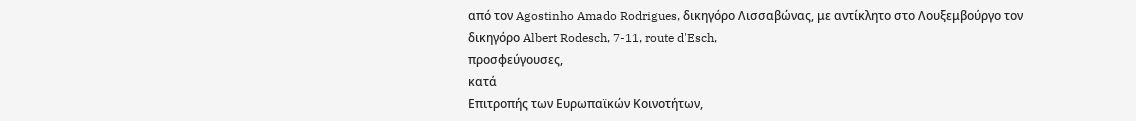από τον Agostinho Amado Rodrigues, δικηγόρο Λισσαβώνας, με αντίκλητο στο Λουξεμβούργο τον δικηγόρο Albert Rodesch, 7-11, route d'Esch,
προσφεύγουσες,
κατά
Επιτροπής των Ευρωπαϊκών Κοινοτήτων,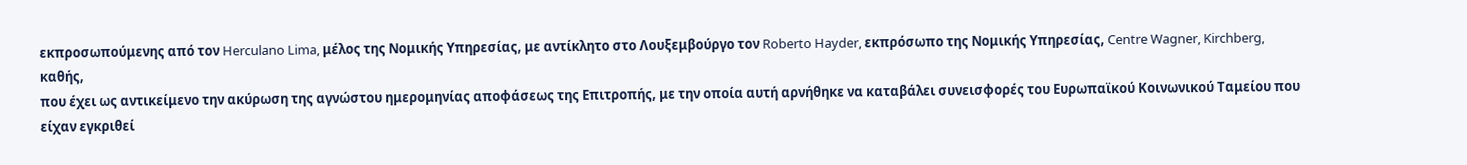εκπροσωπούμενης από τον Herculano Lima, μέλος της Νομικής Υπηρεσίας, με αντίκλητο στο Λουξεμβούργο τον Roberto Hayder, εκπρόσωπο της Νομικής Υπηρεσίας, Centre Wagner, Kirchberg,
καθής,
που έχει ως αντικείμενο την ακύρωση της αγνώστου ημερομηνίας αποφάσεως της Επιτροπής, με την οποία αυτή αρνήθηκε να καταβάλει συνεισφορές του Ευρωπαϊκού Κοινωνικού Ταμείου που είχαν εγκριθεί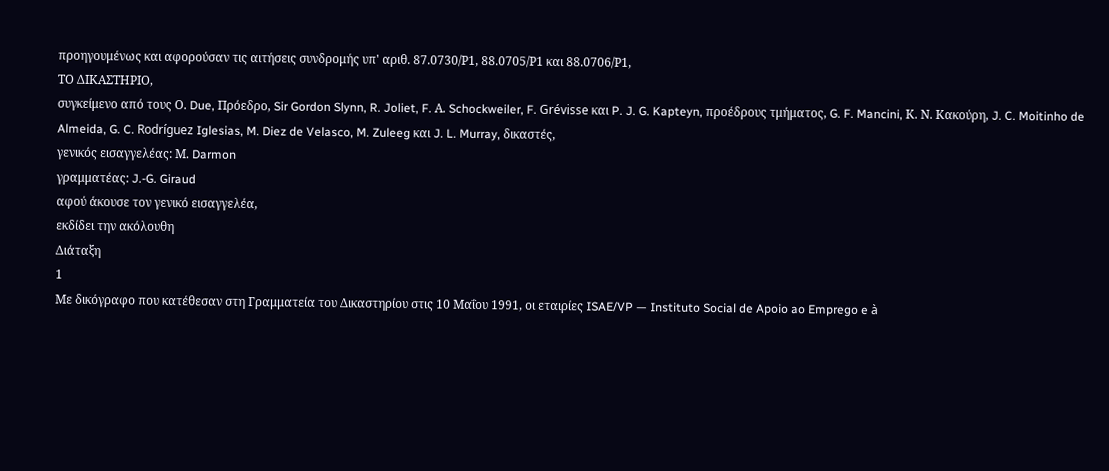προηγουμένως και αφορούσαν τις αιτήσεις συνδρομής υπ' αριθ. 87.0730/Ρ1, 88.0705/Ρ1 και 88.0706/Ρ1,
ΤΟ ΔΙΚΑΣΤΗΡΙΟ,
συγκείμενο από τους Ο. Due, Πρόεδρο, Sir Gordon Slynn, R. Joliet, F. Α. Schockweiler, F. Grévisse και P. J. G. Kapteyn, προέδρους τμήματος, G. F. Mancini, Κ. Ν. Κακούρη, J. C. Moitinho de Almeida, G. C. Rodríguez Iglesias, M. Diez de Velasco, M. Zuleeg και J. L. Murray, δικαστές,
γενικός εισαγγελέας: Μ. Darmon
γραμματέας: J.-G. Giraud
αφού άκουσε τον γενικό εισαγγελέα,
εκδίδει την ακόλουθη
Διάταξη
1
Με δικόγραφο που κατέθεσαν στη Γραμματεία του Δικαστηρίου στις 10 Μαΐου 1991, οι εταιρίες ISAE/VP — Instituto Social de Apoio ao Emprego e à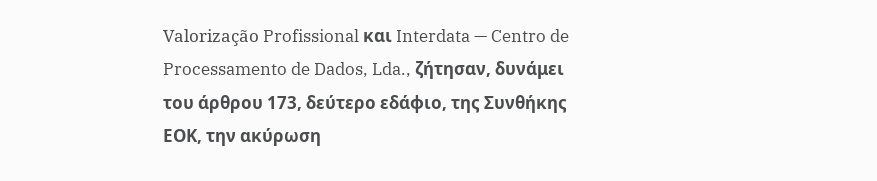Valorização Profissional και Interdata — Centro de Processamento de Dados, Lda., ζήτησαν, δυνάμει του άρθρου 173, δεύτερο εδάφιο, της Συνθήκης ΕΟΚ, την ακύρωση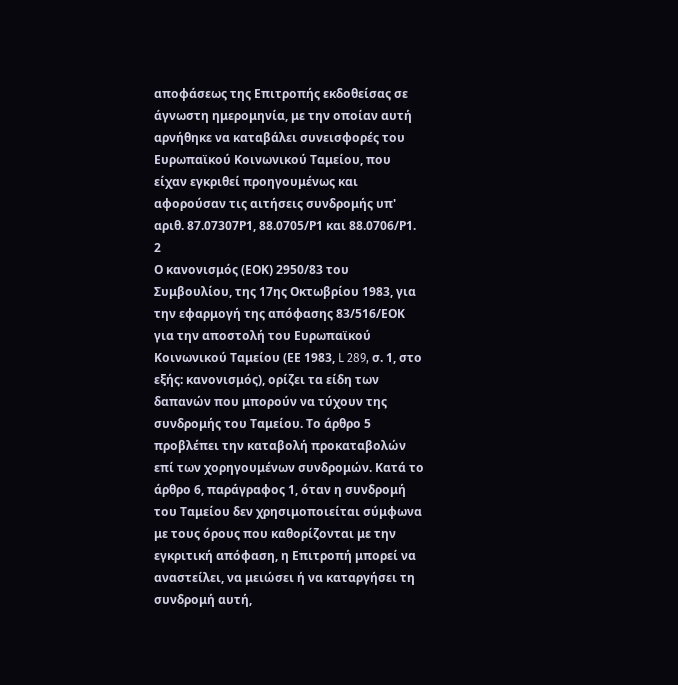αποφάσεως της Επιτροπής εκδοθείσας σε άγνωστη ημερομηνία, με την οποίαν αυτή αρνήθηκε να καταβάλει συνεισφορές του Ευρωπαϊκού Κοινωνικού Ταμείου, που είχαν εγκριθεί προηγουμένως και αφορούσαν τις αιτήσεις συνδρομής υπ' αριθ. 87.07307Ρ1, 88.0705/Ρ1 και 88.0706/Ρ1.
2
Ο κανονισμός (ΕΟΚ) 2950/83 του Συμβουλίου, της 17ης Οκτωβρίου 1983, για την εφαρμογή της απόφασης 83/516/ΕΟΚ για την αποστολή του Ευρωπαϊκού Κοινωνικού Ταμείου (ΕΕ 1983, L 289, σ. 1, στο εξής: κανονισμός), ορίζει τα είδη των δαπανών που μπορούν να τύχουν της συνδρομής του Ταμείου. Το άρθρο 5 προβλέπει την καταβολή προκαταβολών επί των χορηγουμένων συνδρομών. Κατά το άρθρο 6, παράγραφος 1, όταν η συνδρομή του Ταμείου δεν χρησιμοποιείται σύμφωνα με τους όρους που καθορίζονται με την εγκριτική απόφαση, η Επιτροπή μπορεί να αναστείλει, να μειώσει ή να καταργήσει τη συνδρομή αυτή,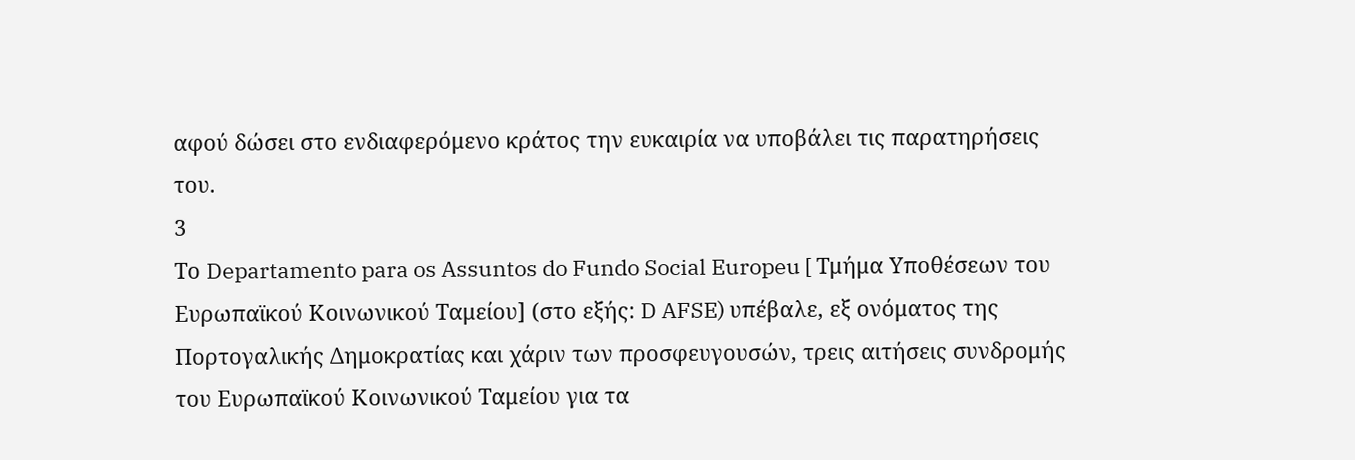αφού δώσει στο ενδιαφερόμενο κράτος την ευκαιρία να υποβάλει τις παρατηρήσεις του.
3
Το Departamento para os Assuntos do Fundo Social Europeu [ Τμήμα Υποθέσεων του Ευρωπαϊκού Κοινωνικού Ταμείου] (στο εξής: D AFSE) υπέβαλε, εξ ονόματος της Πορτογαλικής Δημοκρατίας και χάριν των προσφευγουσών, τρεις αιτήσεις συνδρομής του Ευρωπαϊκού Κοινωνικού Ταμείου για τα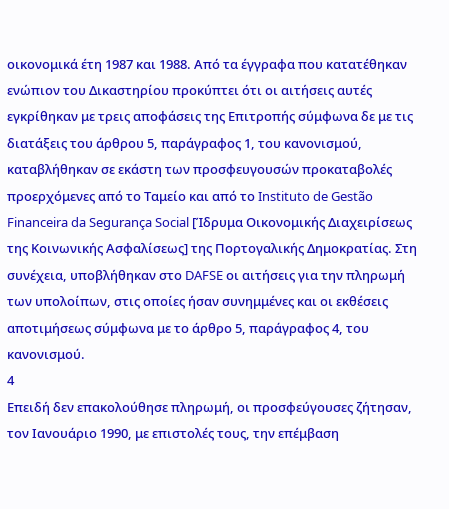οικονομικά έτη 1987 και 1988. Από τα έγγραφα που κατατέθηκαν ενώπιον του Δικαστηρίου προκύπτει ότι οι αιτήσεις αυτές εγκρίθηκαν με τρεις αποφάσεις της Επιτροπής σύμφωνα δε με τις διατάξεις του άρθρου 5, παράγραφος 1, του κανονισμού, καταβλήθηκαν σε εκάστη των προσφευγουσών προκαταβολές προερχόμενες από το Ταμείο και από το Instituto de Gestão Financeira da Segurança Social [Ίδρυμα Οικονομικής Διαχειρίσεως της Κοινωνικής Ασφαλίσεως] της Πορτογαλικής Δημοκρατίας. Στη συνέχεια, υποβλήθηκαν στο DAFSE οι αιτήσεις για την πληρωμή των υπολοίπων, στις οποίες ήσαν συνημμένες και οι εκθέσεις αποτιμήσεως σύμφωνα με το άρθρο 5, παράγραφος 4, του κανονισμού.
4
Επειδή δεν επακολούθησε πληρωμή, οι προσφεύγουσες ζήτησαν, τον Ιανουάριο 1990, με επιστολές τους, την επέμβαση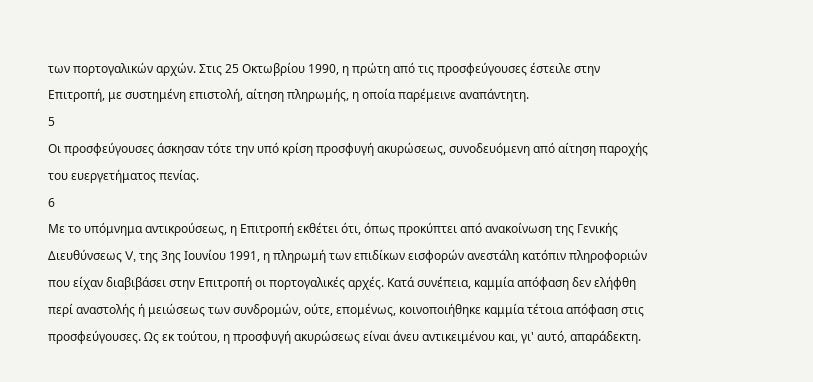των πορτογαλικών αρχών. Στις 25 Οκτωβρίου 1990, η πρώτη από τις προσφεύγουσες έστειλε στην Επιτροπή, με συστημένη επιστολή, αίτηση πληρωμής, η οποία παρέμεινε αναπάντητη.
5
Οι προσφεύγουσες άσκησαν τότε την υπό κρίση προσφυγή ακυρώσεως, συνοδευόμενη από αίτηση παροχής του ευεργετήματος πενίας.
6
Με το υπόμνημα αντικρούσεως, η Επιτροπή εκθέτει ότι, όπως προκύπτει από ανακοίνωση της Γενικής Διευθύνσεως V, της 3ης Ιουνίου 1991, η πληρωμή των επιδίκων εισφορών ανεστάλη κατόπιν πληροφοριών που είχαν διαβιβάσει στην Επιτροπή οι πορτογαλικές αρχές. Κατά συνέπεια, καμμία απόφαση δεν ελήφθη περί αναστολής ή μειώσεως των συνδρομών, ούτε, επομένως, κοινοποιήθηκε καμμία τέτοια απόφαση στις προσφεύγουσες. Ως εκ τούτου, η προσφυγή ακυρώσεως είναι άνευ αντικειμένου και, γι' αυτό, απαράδεκτη.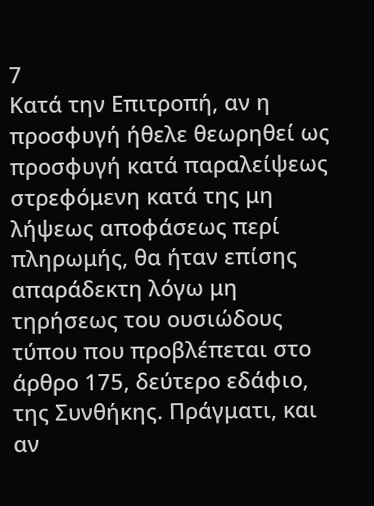7
Κατά την Επιτροπή, αν η προσφυγή ήθελε θεωρηθεί ως προσφυγή κατά παραλείψεως στρεφόμενη κατά της μη λήψεως αποφάσεως περί πληρωμής, θα ήταν επίσης απαράδεκτη λόγω μη τηρήσεως του ουσιώδους τύπου που προβλέπεται στο άρθρο 175, δεύτερο εδάφιο, της Συνθήκης. Πράγματι, και αν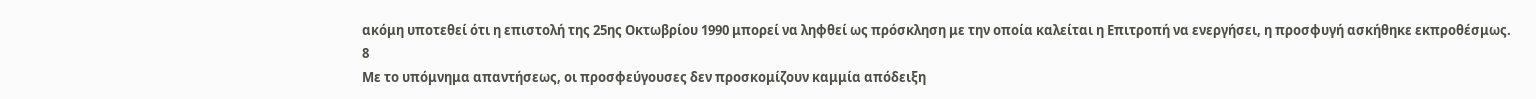ακόμη υποτεθεί ότι η επιστολή της 25ης Οκτωβρίου 1990 μπορεί να ληφθεί ως πρόσκληση με την οποία καλείται η Επιτροπή να ενεργήσει, η προσφυγή ασκήθηκε εκπροθέσμως.
8
Με το υπόμνημα απαντήσεως, οι προσφεύγουσες δεν προσκομίζουν καμμία απόδειξη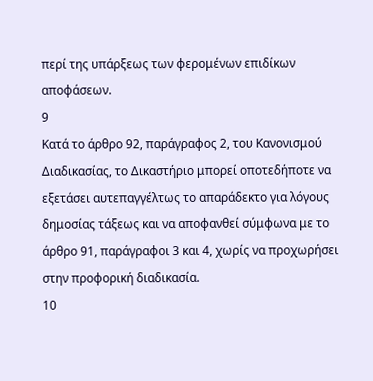περί της υπάρξεως των φερομένων επιδίκων αποφάσεων.
9
Κατά το άρθρο 92, παράγραφος 2, του Κανονισμού Διαδικασίας, το Δικαστήριο μπορεί οποτεδήποτε να εξετάσει αυτεπαγγέλτως το απαράδεκτο για λόγους δημοσίας τάξεως και να αποφανθεί σύμφωνα με το άρθρο 91, παράγραφοι 3 και 4, χωρίς να προχωρήσει στην προφορική διαδικασία.
10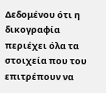Δεδομένου ότι η δικογραφία περιέχει όλα τα στοιχεία που του επιτρέπουν να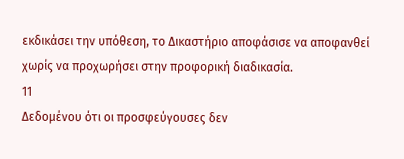εκδικάσει την υπόθεση, το Δικαστήριο αποφάσισε να αποφανθεί χωρίς να προχωρήσει στην προφορική διαδικασία.
11
Δεδομένου ότι οι προσφεύγουσες δεν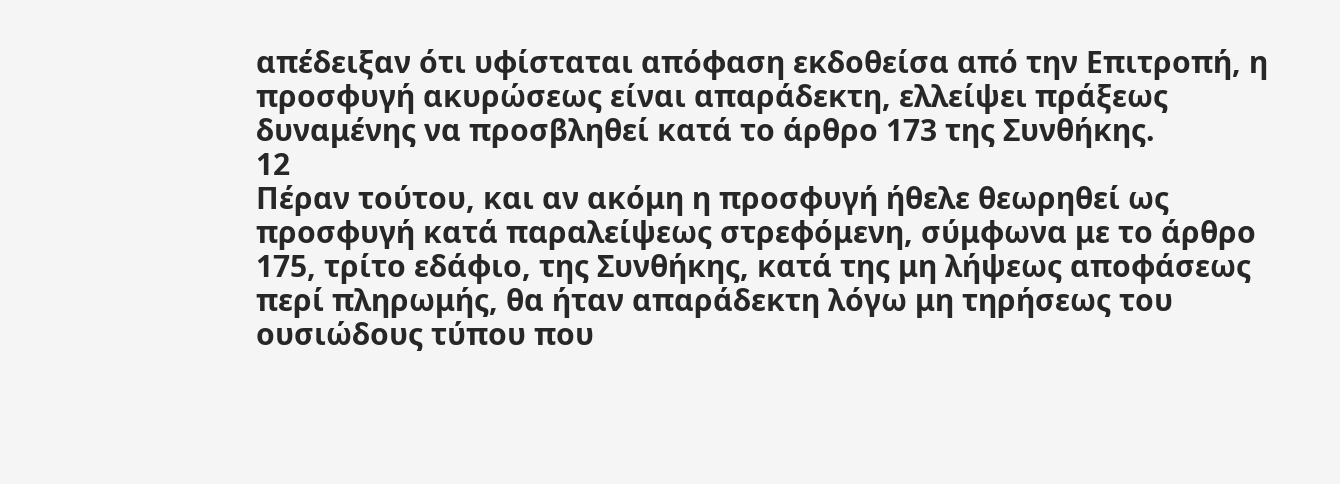απέδειξαν ότι υφίσταται απόφαση εκδοθείσα από την Επιτροπή, η προσφυγή ακυρώσεως είναι απαράδεκτη, ελλείψει πράξεως δυναμένης να προσβληθεί κατά το άρθρο 173 της Συνθήκης.
12
Πέραν τούτου, και αν ακόμη η προσφυγή ήθελε θεωρηθεί ως προσφυγή κατά παραλείψεως στρεφόμενη, σύμφωνα με το άρθρο 175, τρίτο εδάφιο, της Συνθήκης, κατά της μη λήψεως αποφάσεως περί πληρωμής, θα ήταν απαράδεκτη λόγω μη τηρήσεως του ουσιώδους τύπου που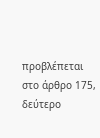προβλέπεται στο άρθρο 175, δεύτερο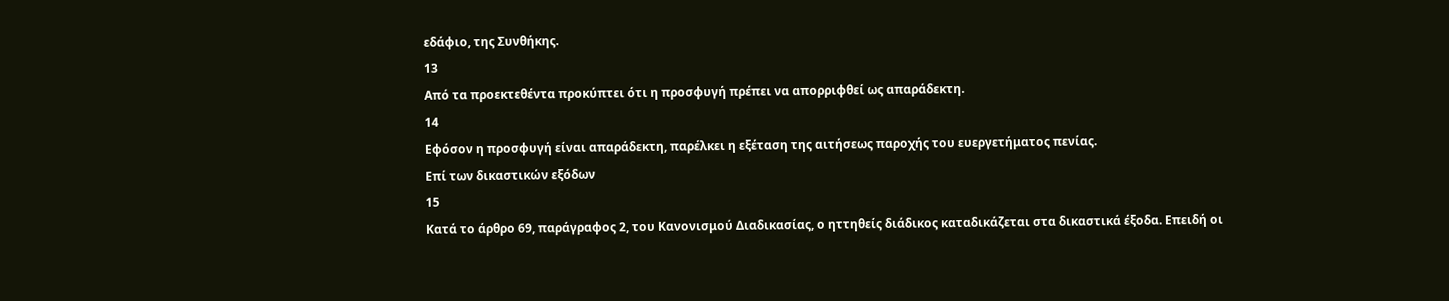εδάφιο, της Συνθήκης.
13
Από τα προεκτεθέντα προκύπτει ότι η προσφυγή πρέπει να απορριφθεί ως απαράδεκτη.
14
Εφόσον η προσφυγή είναι απαράδεκτη, παρέλκει η εξέταση της αιτήσεως παροχής του ευεργετήματος πενίας.
Επί των δικαστικών εξόδων
15
Κατά το άρθρο 69, παράγραφος 2, του Κανονισμού Διαδικασίας, ο ηττηθείς διάδικος καταδικάζεται στα δικαστικά έξοδα. Επειδή οι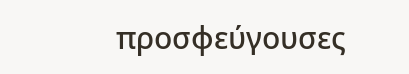προσφεύγουσες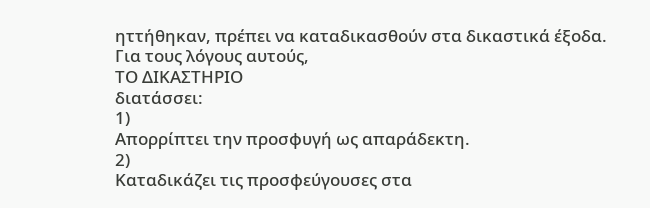ηττήθηκαν, πρέπει να καταδικασθούν στα δικαστικά έξοδα.
Για τους λόγους αυτούς,
ΤΟ ΔΙΚΑΣΤΗΡΙΟ
διατάσσει:
1)
Απορρίπτει την προσφυγή ως απαράδεκτη.
2)
Καταδικάζει τις προσφεύγουσες στα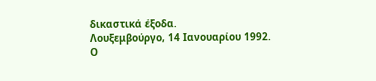δικαστικά έξοδα.
Λουξεμβούργο, 14 Ιανουαρίου 1992.
Ο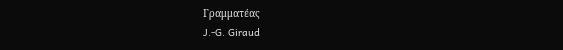Γραμματέας
J.-G. Giraud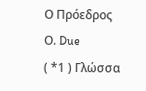Ο Πρόεδρος
Ο. Due
( *1 ) Γλώσσα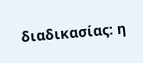διαδικασίας: η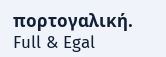πορτογαλική.
Full & Egal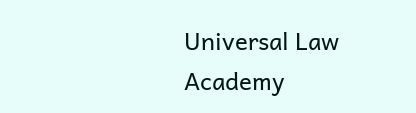Universal Law Academy